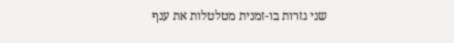שני גזרות בו-זמנית מטלטלות את ענף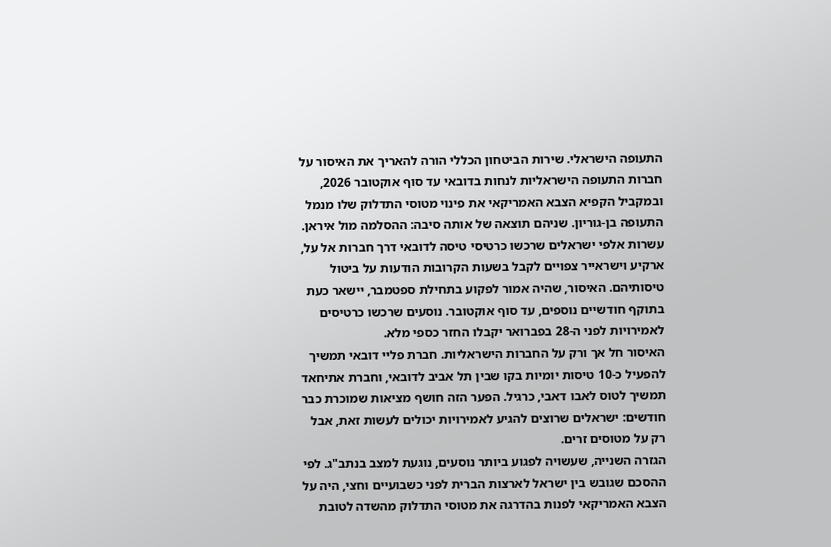התעופה הישראלי. שירות הביטחון הכללי הורה להאריך את האיסור על חברות התעופה הישראליות לנחות בדובאי עד סוף אוקטובר 2026, ובמקביל הקפיא הצבא האמריקאי את פינוי מטוסי התדלוק שלו מנמל התעופה בן-גוריון. שניהם תוצאה של אותה סיבה: ההסלמה מול איראן.
עשרות אלפי ישראלים שרכשו כרטיסי טיסה לדובאי דרך חברות אל על, ארקיע וישראייר צפויים לקבל בשעות הקרובות הודעות על ביטול טיסותיהם. האיסור, שהיה אמור לפקוע בתחילת ספטמבר, יישאר כעת בתוקף חודשיים נוספים, עד סוף אוקטובר. נוסעים שרכשו כרטיסים לאמירויות לפני ה-28 בפברואר יקבלו החזר כספי מלא.
האיסור חל אך ורק על החברות הישראליות. חברת פליי דובאי תמשיך להפעיל כ-10 טיסות יומיות בקו שבין תל אביב לדובאי, וחברת אתיחאד תמשיך לטוס לאבו דאבי, כרגיל. הפער הזה חושף מציאות שמוכרת כבר חודשים: ישראלים שרוצים להגיע לאמירויות יכולים לעשות זאת, אבל רק על מטוסים זרים.
הגזרה השנייה, שעשויה לפגוע ביותר נוסעים, נוגעת למצב בנתב"ג. לפי ההסכם שגובש בין ישראל לארצות הברית לפני כשבועיים וחצי, היה על הצבא האמריקאי לפנות בהדרגה את מטוסי התדלוק מהשדה לטובת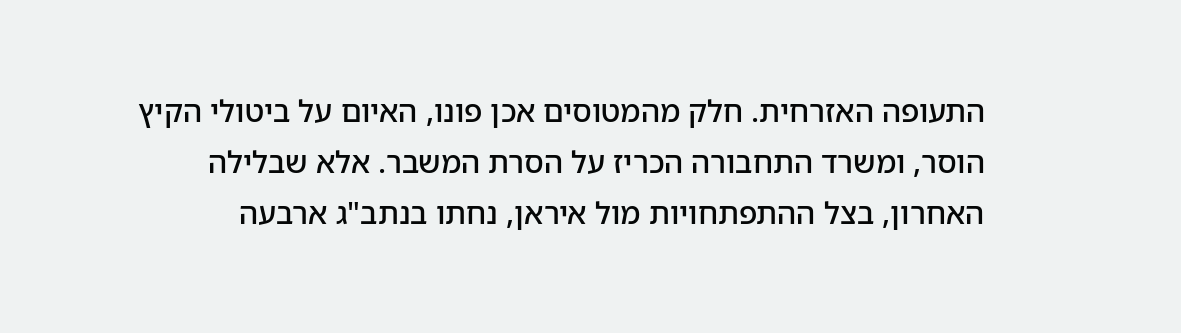התעופה האזרחית. חלק מהמטוסים אכן פונו, האיום על ביטולי הקיץ הוסר, ומשרד התחבורה הכריז על הסרת המשבר. אלא שבלילה האחרון, בצל ההתפתחויות מול איראן, נחתו בנתב"ג ארבעה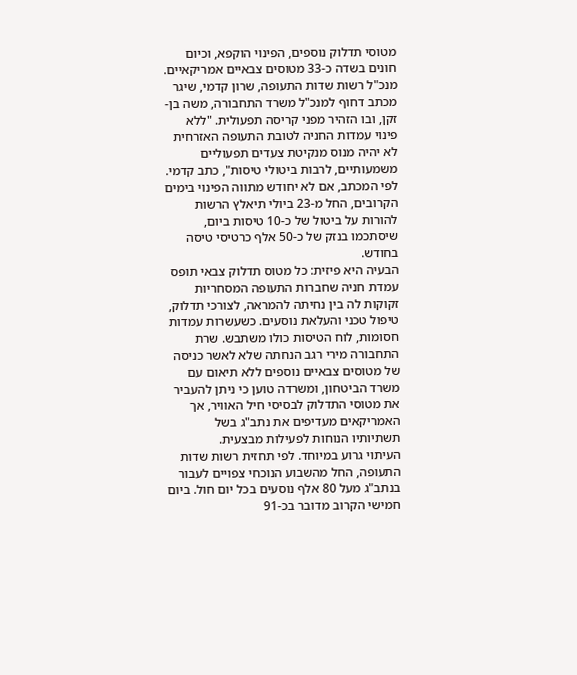מטוסי תדלוק נוספים, הפינוי הוקפא, וכיום חונים בשדה כ-33 מטוסים צבאיים אמריקאיים.
מנכ"ל רשות שדות התעופה, שרון קדמי, שיגר מכתב דחוף למנכ"ל משרד התחבורה, משה בן-זקן, ובו הזהיר מפני קריסה תפעולית. "ללא פינוי עמדות החניה לטובת התעופה האזרחית לא יהיה מנוס מנקיטת צעדים תפעוליים משמעותיים, לרבות ביטולי טיסות", כתב קדמי. לפי המכתב, אם לא יחודש מתווה הפינוי בימים הקרובים, החל מ-23 ביולי תיאלץ הרשות להורות על ביטול של כ-10 טיסות ביום, שיסתכמו בנזק של כ-50 אלף כרטיסי טיסה בחודש.
הבעיה היא פיזית: כל מטוס תדלוק צבאי תופס עמדת חניה שחברות התעופה המסחריות זקוקות לה בין נחיתה להמראה, לצורכי תדלוק, טיפול טכני והעלאת נוסעים. כשעשרות עמדות חסומות, לוח הטיסות כולו משתבש. שרת התחבורה מירי רגב הנחתה שלא לאשר כניסה של מטוסים צבאיים נוספים ללא תיאום עם משרד הביטחון, ומשרדה טוען כי ניתן להעביר את מטוסי התדלוק לבסיסי חיל האוויר, אך האמריקאים מעדיפים את נתב"ג בשל תשתיותיו הנוחות לפעילות מבצעית.
העיתוי גרוע במיוחד. לפי תחזית רשות שדות התעופה, החל מהשבוע הנוכחי צפויים לעבור בנתב"ג מעל 80 אלף נוסעים בכל יום חול. ביום חמישי הקרוב מדובר בכ-91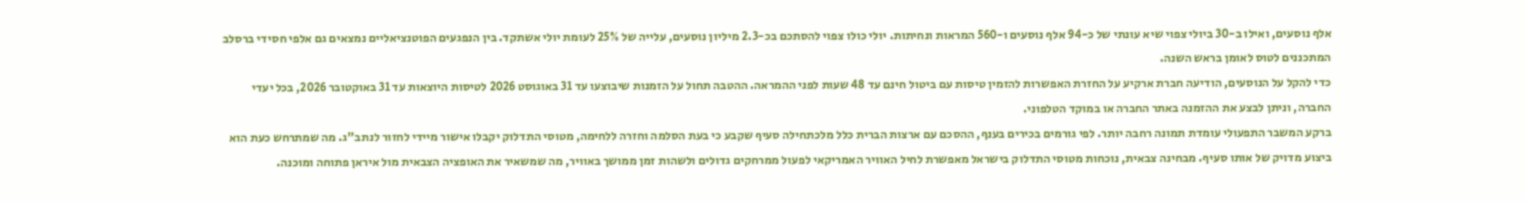אלף נוסעים, ואילו ב-30 ביולי צפוי שיא עונתי של כ-94 אלף נוסעים ו-560 המראות ונחיתות. יולי כולו צפוי להסתכם בכ-2.3 מיליון נוסעים, עלייה של 25% לעומת יולי אשתקד. בין הנפגעים הפוטנציאליים נמצאים גם אלפי חסידי ברסלב המתכננים לטוס לאומן בראש השנה.
כדי להקל על הנוסעים, הודיעה חברת ארקיע על החזרת האפשרות להזמין טיסות עם ביטול חינם עד 48 שעות לפני ההמראה. ההטבה תחול על הזמנות שיבוצעו עד 31 באוגוסט 2026 לטיסות היוצאות עד 31 באוקטובר 2026, בכל יעדי החברה, וניתן לבצע את ההזמנה באתר החברה או במוקד הטלפוני.
ברקע המשבר התפעולי עומדת תמונה רחבה יותר. לפי גורמים בכירים בענף, ההסכם עם ארצות הברית כלל מלכתחילה סעיף שקבע כי בעת הסלמה וחזרה ללחימה, מטוסי התדלוק יקבלו אישור מיידי לחזור לנתב"ג. מה שמתרחש כעת הוא ביצוע מדויק של אותו סעיף. מבחינה צבאית, נוכחות מטוסי התדלוק בישראל מאפשרת לחיל האוויר האמריקאי לפעול ממרחקים גדולים ולשהות זמן ממושך באוויר, מה שמשאיר את האופציה הצבאית מול איראן פתוחה ומוכנה.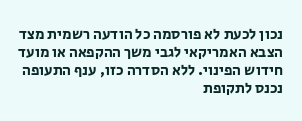נכון לכעת לא פורסמה כל הודעה רשמית מצד הצבא האמריקאי לגבי משך ההקפאה או מועד חידוש הפינוי. ללא הסדרה כזו, ענף התעופה נכנס לתקופת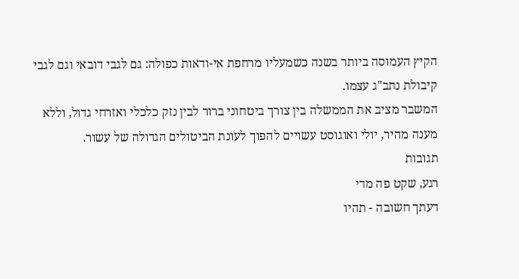הקיץ העמוסה ביותר בשנה כשמעליו מרחפת אי-ודאות כפולה: גם לגבי דובאי וגם לגבי קיבולת נתב"ג עצמו.
המשבר מציב את הממשלה בין צורך ביטחוני ברור לבין נזק כלכלי ואזרחי גדול, וללא מענה מהיר, יולי ואוגוסט עשויים להפוך לעונת הביטולים הגדולה של עשור.
תגובות
רגע, שקט פה מדי
דעתך חשובה - תהיו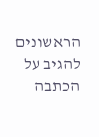הראשונים להגיב על הכתבה